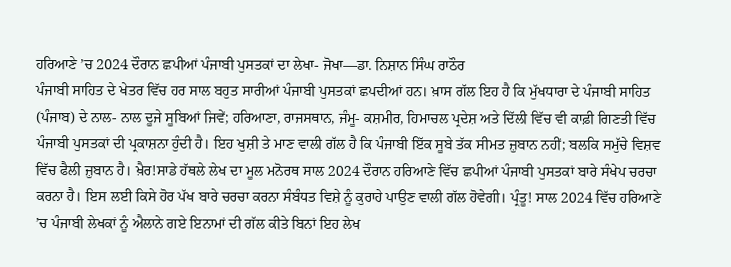ਹਰਿਆਣੇ ’ਚ 2024 ਦੌਰਾਨ ਛਪੀਆਂ ਪੰਜਾਬੀ ਪੁਸਤਕਾਂ ਦਾ ਲੇਖਾ- ਜੋਖਾ—ਡਾ. ਨਿਸ਼ਾਨ ਸਿੰਘ ਰਾਠੌਰ
ਪੰਜਾਬੀ ਸਾਹਿਤ ਦੇ ਖੇਤਰ ਵਿੱਚ ਹਰ ਸਾਲ ਬਹੁਤ ਸਾਰੀਆਂ ਪੰਜਾਬੀ ਪੁਸਤਕਾਂ ਛਪਦੀਆਂ ਹਨ। ਖ਼ਾਸ ਗੱਲ ਇਹ ਹੈ ਕਿ ਮੁੱਖਧਾਰਾ ਦੇ ਪੰਜਾਬੀ ਸਾਹਿਤ (ਪੰਜਾਬ) ਦੇ ਨਾਲ- ਨਾਲ ਦੂਜੇ ਸੂਬਿਆਂ ਜਿਵੇਂ; ਹਰਿਆਣਾ, ਰਾਜਸਥਾਨ, ਜੰਮੂ- ਕਸ਼ਮੀਰ, ਹਿਮਾਚਲ ਪ੍ਰਦੇਸ਼ ਅਤੇ ਦਿੱਲੀ ਵਿੱਚ ਵੀ ਕਾਫ਼ੀ ਗਿਣਤੀ ਵਿੱਚ ਪੰਜਾਬੀ ਪੁਸਤਕਾਂ ਦੀ ਪ੍ਰਕਾਸ਼ਨਾ ਹੁੰਦੀ ਹੈ। ਇਹ ਖੁਸ਼ੀ ਤੇ ਮਾਣ ਵਾਲੀ ਗੱਲ ਹੈ ਕਿ ਪੰਜਾਬੀ ਇੱਕ ਸੂਬੇ ਤੱਕ ਸੀਮਤ ਜ਼ੁਬਾਨ ਨਹੀਂ; ਬਲਕਿ ਸਮੁੱਚੇ ਵਿਸ਼ਵ ਵਿੱਚ ਫੈਲੀ ਜ਼ੁਬਾਨ ਹੈ। ਖ਼ੈਰ!ਸਾਡੇ ਹੱਥਲੇ ਲੇਖ ਦਾ ਮੂਲ ਮਨੋਰਥ ਸਾਲ 2024 ਦੌਰਾਨ ਹਰਿਆਣੇ ਵਿੱਚ ਛਪੀਆਂ ਪੰਜਾਬੀ ਪੁਸਤਕਾਂ ਬਾਰੇ ਸੰਖੇਪ ਚਰਚਾ ਕਰਨਾ ਹੈ। ਇਸ ਲਈ ਕਿਸੇ ਹੋਰ ਪੱਖ ਬਾਰੇ ਚਰਚਾ ਕਰਨਾ ਸੰਬੰਧਤ ਵਿਸ਼ੇ ਨੂੰ ਕੁਰਾਹੇ ਪਾਉਣ ਵਾਲੀ ਗੱਲ ਹੋਵੇਗੀ। ਪ੍ਰੰਤੂ! ਸਾਲ 2024 ਵਿੱਚ ਹਰਿਆਣੇ ’ਚ ਪੰਜਾਬੀ ਲੇਖਕਾਂ ਨੂੰ ਐਲਾਨੇ ਗਏ ਇਨਾਮਾਂ ਦੀ ਗੱਲ ਕੀਤੇ ਬਿਨਾਂ ਇਹ ਲੇਖ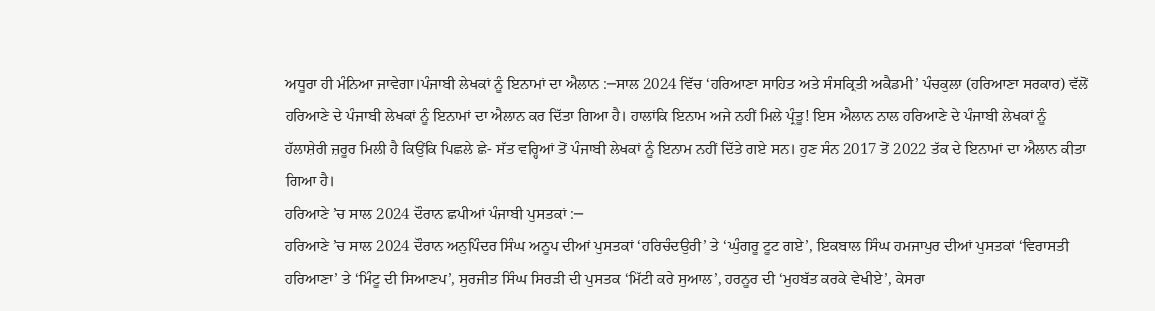ਅਧੂਰਾ ਹੀ ਮੰਨਿਆ ਜਾਵੇਗਾ।ਪੰਜਾਬੀ ਲੇਖਕਾਂ ਨੂੰ ਇਨਾਮਾਂ ਦਾ ਐਲਾਨ :─ਸਾਲ 2024 ਵਿੱਚ ‘ਹਰਿਆਣਾ ਸਾਹਿਤ ਅਤੇ ਸੰਸਕ੍ਰਿਤੀ ਅਕੈਡਮੀ’ ਪੰਚਕੁਲਾ (ਹਰਿਆਣਾ ਸਰਕਾਰ) ਵੱਲੋਂ ਹਰਿਆਣੇ ਦੇ ਪੰਜਾਬੀ ਲੇਖਕਾਂ ਨੂੰ ਇਨਾਮਾਂ ਦਾ ਐਲਾਨ ਕਰ ਦਿੱਤਾ ਗਿਆ ਹੈ। ਹਾਲਾਂਕਿ ਇਨਾਮ ਅਜੇ ਨਹੀਂ ਮਿਲੇ ਪ੍ਰੰਤੂ! ਇਸ ਐਲਾਨ ਨਾਲ ਹਰਿਆਣੇ ਦੇ ਪੰਜਾਬੀ ਲੇਖਕਾਂ ਨੂੰ ਹੱਲਾਸ਼ੇਰੀ ਜ਼ਰੂਰ ਮਿਲੀ ਹੈ ਕਿਉਂਕਿ ਪਿਛਲੇ ਛੇ- ਸੱਤ ਵਰ੍ਹਿਆਂ ਤੋਂ ਪੰਜਾਬੀ ਲੇਖਕਾਂ ਨੂੰ ਇਨਾਮ ਨਹੀਂ ਦਿੱਤੇ ਗਏ ਸਨ। ਹੁਣ ਸੰਨ 2017 ਤੋਂ 2022 ਤੱਕ ਦੇ ਇਨਾਮਾਂ ਦਾ ਐਲਾਨ ਕੀਤਾ ਗਿਆ ਹੈ।
ਹਰਿਆਣੇ ’ਚ ਸਾਲ 2024 ਦੌਰਾਨ ਛਪੀਆਂ ਪੰਜਾਬੀ ਪੁਸਤਕਾਂ :─
ਹਰਿਆਣੇ ’ਚ ਸਾਲ 2024 ਦੌਰਾਨ ਅਨੁਪਿੰਦਰ ਸਿੰਘ ਅਨੂਪ ਦੀਆਂ ਪੁਸਤਕਾਂ ‘ਹਰਿਚੰਦਉਰੀ’ ਤੇ ‘ਘੁੰਗਰੂ ਟੂਟ ਗਏ’, ਇਕਬਾਲ ਸਿੰਘ ਹਮਜਾਪੁਰ ਦੀਆਂ ਪੁਸਤਕਾਂ ‘ਵਿਰਾਸਤੀ ਹਰਿਆਣਾ’ ਤੇ ‘ਮਿੰਟੂ ਦੀ ਸਿਆਣਪ’, ਸੁਰਜੀਤ ਸਿੰਘ ਸਿਰੜੀ ਦੀ ਪੁਸਤਕ ‘ਮਿੱਟੀ ਕਰੇ ਸੁਆਲ’, ਹਰਨੂਰ ਦੀ ‘ਮੁਹਬੱਤ ਕਰਕੇ ਵੇਖੀਏ’, ਕੇਸਰਾ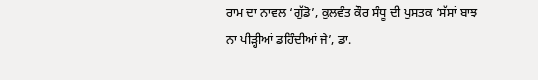ਰਾਮ ਦਾ ਨਾਵਲ ‘ਗੁੱਡੋ’, ਕੁਲਵੰਤ ਕੌਰ ਸੰਧੂ ਦੀ ਪੁਸਤਕ ‘ਸੱਸਾਂ ਬਾਝ ਨਾ ਪੀੜ੍ਹੀਆਂ ਡਹਿੰਦੀਆਂ ਜੇ’, ਡਾ.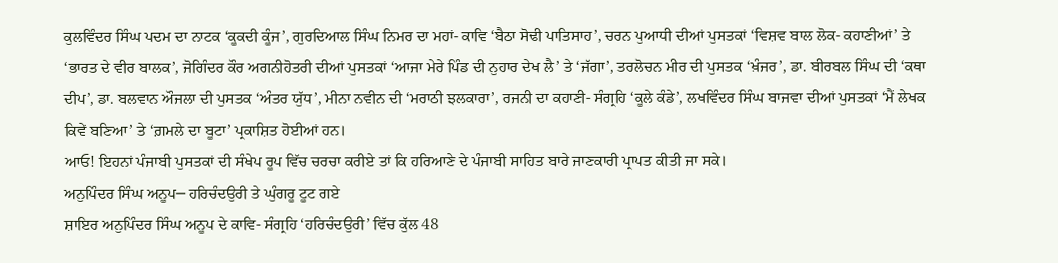ਕੁਲਵਿੰਦਰ ਸਿੰਘ ਪਦਮ ਦਾ ਨਾਟਕ ‘ਕੂਕਦੀ ਕੂੰਜ’, ਗੁਰਦਿਆਲ ਸਿੰਘ ਨਿਮਰ ਦਾ ਮਹਾਂ- ਕਾਵਿ ‘ਬੈਠਾ ਸੋਢੀ ਪਾਤਿਸਾਹ’, ਚਰਨ ਪੁਆਧੀ ਦੀਆਂ ਪੁਸਤਕਾਂ ‘ਵਿਸ਼ਵ ਬਾਲ ਲੋਕ- ਕਹਾਣੀਆਂ’ ਤੇ ‘ਭਾਰਤ ਦੇ ਵੀਰ ਬਾਲਕ’, ਜੋਗਿੰਦਰ ਕੌਰ ਅਗਨੀਹੋਤਰੀ ਦੀਆਂ ਪੁਸਤਕਾਂ ‘ਆਜਾ ਮੇਰੇ ਪਿੰਡ ਦੀ ਨੁਹਾਰ ਦੇਖ ਲੈ’ ਤੇ ‘ਜੱਗਾ’, ਤਰਲੋਚਨ ਮੀਰ ਦੀ ਪੁਸਤਕ ‘ਖ਼ੰਜਰ’, ਡਾ. ਬੀਰਬਲ ਸਿੰਘ ਦੀ ‘ਕਥਾ ਦੀਪ’, ਡਾ. ਬਲਵਾਨ ਔਜਲਾ ਦੀ ਪੁਸਤਕ ‘ਅੰਤਰ ਯੁੱਧ’, ਮੀਨਾ ਨਵੀਨ ਦੀ ‘ਮਰਾਠੀ ਝਲਕਾਰਾ’, ਰਜਨੀ ਦਾ ਕਹਾਣੀ- ਸੰਗ੍ਰਹਿ ‘ਕੂਲੇ ਕੰਡੇ’, ਲਖਵਿੰਦਰ ਸਿੰਘ ਬਾਜਵਾ ਦੀਆਂ ਪੁਸਤਕਾਂ ‘ਮੈਂ ਲੇਖਕ ਕਿਵੇਂ ਬਣਿਆ’ ਤੇ ‘ਗ਼ਮਲੇ ਦਾ ਬੂਟਾ’ ਪ੍ਰਕਾਸ਼ਿਤ ਹੋਈਆਂ ਹਨ।
ਆਓ! ਇਹਨਾਂ ਪੰਜਾਬੀ ਪੁਸਤਕਾਂ ਦੀ ਸੰਖੇਪ ਰੂਪ ਵਿੱਚ ਚਰਚਾ ਕਰੀਏ ਤਾਂ ਕਿ ਹਰਿਆਣੇ ਦੇ ਪੰਜਾਬੀ ਸਾਹਿਤ ਬਾਰੇ ਜਾਣਕਾਰੀ ਪ੍ਰਾਪਤ ਕੀਤੀ ਜਾ ਸਕੇ।
ਅਨੁਪਿੰਦਰ ਸਿੰਘ ਅਨੂਪ─ ਹਰਿਚੰਦਉਰੀ ਤੇ ਘੁੰਗਰੂ ਟੂਟ ਗਏ
ਸ਼ਾਇਰ ਅਨੁਪਿੰਦਰ ਸਿੰਘ ਅਨੂਪ ਦੇ ਕਾਵਿ- ਸੰਗ੍ਰਹਿ ‘ਹਰਿਚੰਦਉਰੀ’ ਵਿੱਚ ਕੁੱਲ 48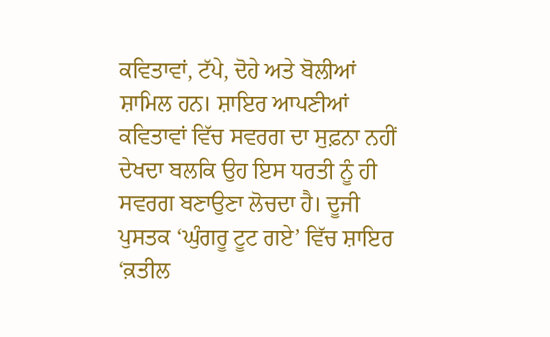ਕਵਿਤਾਵਾਂ, ਟੱਪੇ, ਦੋਹੇ ਅਤੇ ਬੋਲੀਆਂ ਸ਼ਾਮਿਲ ਹਨ। ਸ਼ਾਇਰ ਆਪਣੀਆਂ ਕਵਿਤਾਵਾਂ ਵਿੱਚ ਸਵਰਗ ਦਾ ਸੁਫ਼ਨਾ ਨਹੀਂ ਦੇਖਦਾ ਬਲਕਿ ਉਹ ਇਸ ਧਰਤੀ ਨੂੰ ਹੀ ਸਵਰਗ ਬਣਾਉਣਾ ਲੋਚਦਾ ਹੈ। ਦੂਜੀ ਪੁਸਤਕ ‘ਘੁੰਗਰੂ ਟੂਟ ਗਏ’ ਵਿੱਚ ਸ਼ਾਇਰ ‘ਕ਼ਤੀਲ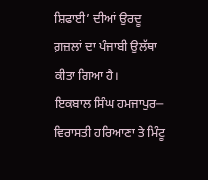ਸ਼ਿਫਾਈ’ ਦੀਆਂ ਉਰਦੂ ਗ਼ਜ਼ਲਾਂ ਦਾ ਪੰਜਾਬੀ ਉਲੱਥਾ ਕੀਤਾ ਗਿਆ ਹੈ।
ਇਕਬਾਲ ਸਿੰਘ ਹਮਜਾਪੁਰ─ ਵਿਰਾਸਤੀ ਹਰਿਆਣਾ ਤੇ ਮਿੰਟੂ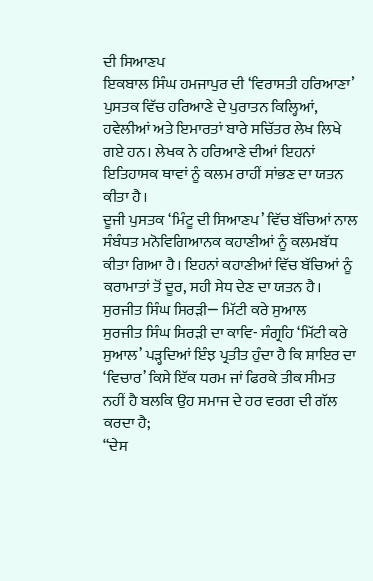ਦੀ ਸਿਆਣਪ
ਇਕਬਾਲ ਸਿੰਘ ਹਮਜਾਪੁਰ ਦੀ ‘ਵਿਰਾਸਤੀ ਹਰਿਆਣਾ’ ਪੁਸਤਕ ਵਿੱਚ ਹਰਿਆਣੇ ਦੇ ਪੁਰਾਤਨ ਕਿਲ੍ਹਿਆਂ, ਹਵੇਲੀਆਂ ਅਤੇ ਇਮਾਰਤਾਂ ਬਾਰੇ ਸਚਿੱਤਰ ਲੇਖ ਲਿਖੇ ਗਏ ਹਨ। ਲੇਖਕ ਨੇ ਹਰਿਆਣੇ ਦੀਆਂ ਇਹਨਾਂ ਇਤਿਹਾਸਕ ਥਾਵਾਂ ਨੂੰ ਕਲਮ ਰਾਹੀਂ ਸਾਂਭਣ ਦਾ ਯਤਨ ਕੀਤਾ ਹੈ।
ਦੂਜੀ ਪੁਸਤਕ ‘ਮਿੰਟੂ ਦੀ ਸਿਆਣਪ’ ਵਿੱਚ ਬੱਚਿਆਂ ਨਾਲ ਸੰਬੰਧਤ ਮਨੋਵਿਗਿਆਨਕ ਕਹਾਣੀਆਂ ਨੂੰ ਕਲਮਬੱਧ ਕੀਤਾ ਗਿਆ ਹੈ। ਇਹਨਾਂ ਕਹਾਣੀਆਂ ਵਿੱਚ ਬੱਚਿਆਂ ਨੂੰ ਕਰਾਮਾਤਾਂ ਤੋਂ ਦੂਰ, ਸਹੀ ਸੇਧ ਦੇਣ ਦਾ ਯਤਨ ਹੈ।
ਸੁਰਜੀਤ ਸਿੰਘ ਸਿਰੜੀ─ ਮਿੱਟੀ ਕਰੇ ਸੁਆਲ
ਸੁਰਜੀਤ ਸਿੰਘ ਸਿਰੜੀ ਦਾ ਕਾਵਿ- ਸੰਗ੍ਰਹਿ ‘ਮਿੱਟੀ ਕਰੇ ਸੁਆਲ’ ਪੜ੍ਹਦਿਆਂ ਇੰਝ ਪ੍ਰਤੀਤ ਹੁੰਦਾ ਹੈ ਕਿ ਸ਼ਾਇਰ ਦਾ ‘ਵਿਚਾਰ’ ਕਿਸੇ ਇੱਕ ਧਰਮ ਜਾਂ ਫਿਰਕੇ ਤੀਕ ਸੀਮਤ ਨਹੀਂ ਹੈ ਬਲਕਿ ਉਹ ਸਮਾਜ ਦੇ ਹਰ ਵਰਗ ਦੀ ਗੱਲ ਕਰਦਾ ਹੈ;
“ਦੇਸ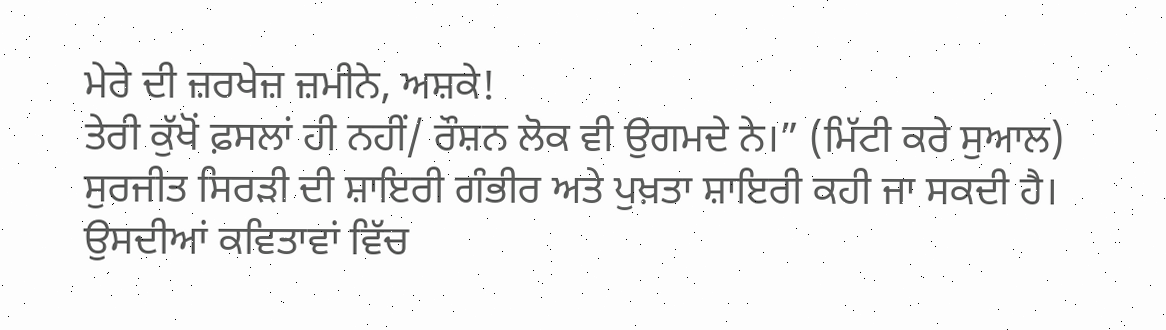ਮੇਰੇ ਦੀ ਜ਼ਰਖੇਜ਼ ਜ਼ਮੀਨੇ, ਅਸ਼ਕੇ!
ਤੇਰੀ ਕੁੱਖੋਂ ਫ਼ਸਲਾਂ ਹੀ ਨਹੀਂ/ ਰੌਸ਼ਨ ਲੋਕ ਵੀ ਉਗਮਦੇ ਨੇ।” (ਮਿੱਟੀ ਕਰੇ ਸੁਆਲ)
ਸੁਰਜੀਤ ਸਿਰੜੀ ਦੀ ਸ਼ਾਇਰੀ ਗੰਭੀਰ ਅਤੇ ਪੁਖ਼ਤਾ ਸ਼ਾਇਰੀ ਕਹੀ ਜਾ ਸਕਦੀ ਹੈ। ਉਸਦੀਆਂ ਕਵਿਤਾਵਾਂ ਵਿੱਚ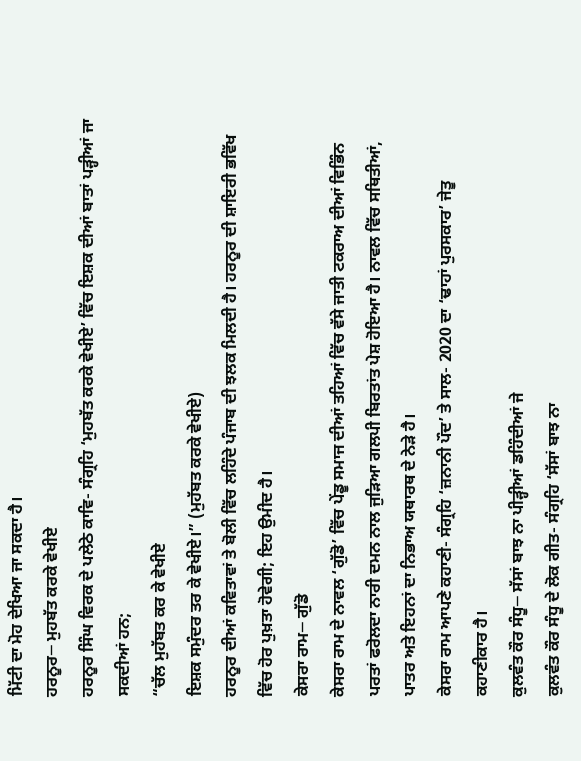ਮਿੱਟੀ ਦਾ ਮੋਹ ਦੇਖਿਆ ਜਾ ਸਕਦਾ ਹੈ।
ਹਰਨੂਰ─ ਮੁਹਬੱਤ ਕਰਕੇ ਵੇਖੀਏ
ਹਰਨੂਰ ਸਿੰਘ ਵਿਰਕ ਦੇ ਪਲੇਠੇ ਕਾਵਿ- ਸੰਗ੍ਰਹਿ ‘ਮੁਹਬੱਤ ਕਰਕੇ ਵੇਖੀਏ’ ਵਿੱਚ ਇਸ਼ਕ ਦੀਆਂ ਬਾਤਾਂ ਪੜ੍ਹੀਆਂ ਜਾ ਸਕਦੀਆਂ ਹਨ;
“ਚੱਲ ਮੁਹੱਬਤ ਕਰ ਕੇ ਵੇਖੀਏ
ਇਸ਼ਕ ਸਮੁੰਦਰ ਤਰ ਕੇ ਵੇਖੀਏ।” (ਮੁਹੱਬਤ ਕਰਕੇ ਵੇਖੀਏ)
ਹਰਨੂਰ ਦੀਆਂ ਕਵਿਤਾਵਾਂ ਤੇ ਬੋਲੀ ਵਿੱਚ ਲਹਿੰਦੇ ਪੰਜਾਬ ਦੀ ਝਲਕ ਮਿਲਦੀ ਹੈ। ਹਰਨੂਰ ਦੀ ਸ਼ਾਇਰੀ ਭਵਿੱਖ ਵਿੱਚ ਹੋਰ ਪੁਖ਼ਤਾ ਹੋਵੇਗੀ; ਇਹ ਉਮੀਦ ਹੈ।
ਕੇਸਰਾ ਰਾਮ─ ਗੁੱਡੋ
ਕੇਸਰਾ ਰਾਮ ਦੇ ਨਾਵਲ ‘ਗੁੱਡੋ’ ਵਿੱਚ ਪੇਂਡੂ ਸਮਾਜ ਦੀਆਂ ਤਹਿਆਂ ਵਿੱਚ ਵੱਸੇ ਜਾਤੀ ਟਕਰਾਅ ਦੀਆਂ ਵਿਭਿੰਨ ਪਰਤਾਂ ਫਰੋਲਦਾ ਨਾਰੀ ਦਮਨ ਨਾਲ ਜੁੜਿਆ ਗਲਪੀ ਬਿਰਤਾਂਤ ਪੇਸ਼ ਹੋਇਆ ਹੈ। ਨਾਵਲ ਵਿੱਚ ਸਥਿਤੀਆਂ, ਪਾਤਰ ਅਤੇ ਇਹਨਾਂ ਦਾ ਨਿਭਾਅ ਯਥਾਰਥ ਦੇ ਨੇੜੇ ਹੈ।
ਕੇਸਰਾ ਰਾਮ ਆਪਣੇ ਕਹਾਣੀ- ਸੰਗ੍ਰਹਿ ‘ਜ਼ਨਾਨੀ ਪੌਦ’ ਤੇ ਸਾਲ- 2020 ਦਾ ‘ਢਾਹਾਂ ਪੁਰਸਕਾਰ’ ਜੇਤੂ ਕਹਾਣੀਕਾਰ ਹੈ।
ਕੁਲਵੰਤ ਕੌਰ ਸੰਧੂ─ ਸੱਸਾਂ ਬਾਝ ਨਾ ਪੀੜ੍ਹੀਆਂ ਡਹਿੰਦੀਆਂ ਜੇ
ਕੁਲਵੰਤ ਕੌਰ ਸੰਧੂ ਦੇ ਲੋਕ ਗੀਤ- ਸੰਗ੍ਰਹਿ ‘ਸੱਸਾਂ ਬਾਝ ਨਾ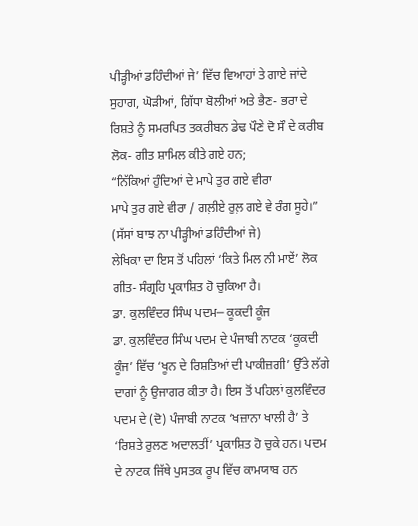ਪੀੜ੍ਹੀਆਂ ਡਹਿੰਦੀਆਂ ਜੇ’ ਵਿੱਚ ਵਿਆਹਾਂ ਤੇ ਗਾਏ ਜਾਂਦੇ ਸੁਹਾਗ, ਘੋੜੀਆਂ, ਗਿੱਧਾ ਬੋਲੀਆਂ ਅਤੇ ਭੈਣ- ਭਰਾ ਦੇ ਰਿਸ਼ਤੇ ਨੂੰ ਸਮਰਪਿਤ ਤਕਰੀਬਨ ਡੇਢ ਪੌਣੇ ਦੋ ਸੌ ਦੇ ਕਰੀਬ ਲੋਕ- ਗੀਤ ਸ਼ਾਮਿਲ ਕੀਤੇ ਗਏ ਹਨ;
“ਨਿੱਕਿਆਂ ਹੁੰਦਿਆਂ ਦੇ ਮਾਪੇ ਤੁਰ ਗਏ ਵੀਰਾ
ਮਾਪੇ ਤੁਰ ਗਏ ਵੀਰਾ / ਗਲ਼ੀਏ ਰੁਲ਼ ਗਏ ਵੇ ਰੰਗ ਸੂਹੇ।” (ਸੱਸਾਂ ਬਾਝ ਨਾ ਪੀੜ੍ਹੀਆਂ ਡਹਿੰਦੀਆਂ ਜੇ)
ਲੇਖਿਕਾ ਦਾ ਇਸ ਤੋਂ ਪਹਿਲਾਂ ‘ਕਿਤੇ ਮਿਲ ਨੀ ਮਾਏਂ’ ਲੋਕ ਗੀਤ- ਸੰਗ੍ਰਹਿ ਪ੍ਰਕਾਸ਼ਿਤ ਹੋ ਚੁਕਿਆ ਹੈ।
ਡਾ. ਕੁਲਵਿੰਦਰ ਸਿੰਘ ਪਦਮ─ ਕੂਕਦੀ ਕੂੰਜ
ਡਾ. ਕੁਲਵਿੰਦਰ ਸਿੰਘ ਪਦਮ ਦੇ ਪੰਜਾਬੀ ਨਾਟਕ ‘ਕੂਕਦੀ ਕੂੰਜ’ ਵਿੱਚ ‘ਖੂਨ ਦੇ ਰਿਸ਼ਤਿਆਂ ਦੀ ਪਾਕੀਜ਼ਗੀ’ ਉੱਤੇ ਲੱਗੇ ਦਾਗਾਂ ਨੂੰ ਉਜਾਗਰ ਕੀਤਾ ਹੈ। ਇਸ ਤੋਂ ਪਹਿਲਾਂ ਕੁਲਵਿੰਦਰ ਪਦਮ ਦੇ (ਦੋ) ਪੰਜਾਬੀ ਨਾਟਕ ‘ਖਜ਼ਾਨਾ ਖਾਲੀ ਹੈ’ ਤੇ ‘ਰਿਸ਼ਤੇ ਰੁਲਣ ਅਦਾਲਤੀਂ’ ਪ੍ਰਕਾਸ਼ਿਤ ਹੋ ਚੁਕੇ ਹਨ। ਪਦਮ ਦੇ ਨਾਟਕ ਜਿੱਥੇ ਪੁਸਤਕ ਰੂਪ ਵਿੱਚ ਕਾਮਯਾਬ ਹਨ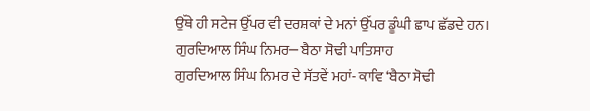ਉੱਥੇ ਹੀ ਸਟੇਜ ਉੱਪਰ ਵੀ ਦਰਸ਼ਕਾਂ ਦੇ ਮਨਾਂ ਉੱਪਰ ਡੂੰਘੀ ਛਾਪ ਛੱਡਦੇ ਹਨ।
ਗੁਰਦਿਆਲ ਸਿੰਘ ਨਿਮਰ─ ਬੈਠਾ ਸੋਢੀ ਪਾਤਿਸਾਹ
ਗੁਰਦਿਆਲ ਸਿੰਘ ਨਿਮਰ ਦੇ ਸੱਤਵੇਂ ਮਹਾਂ- ਕਾਵਿ ‘ਬੈਠਾ ਸੋਢੀ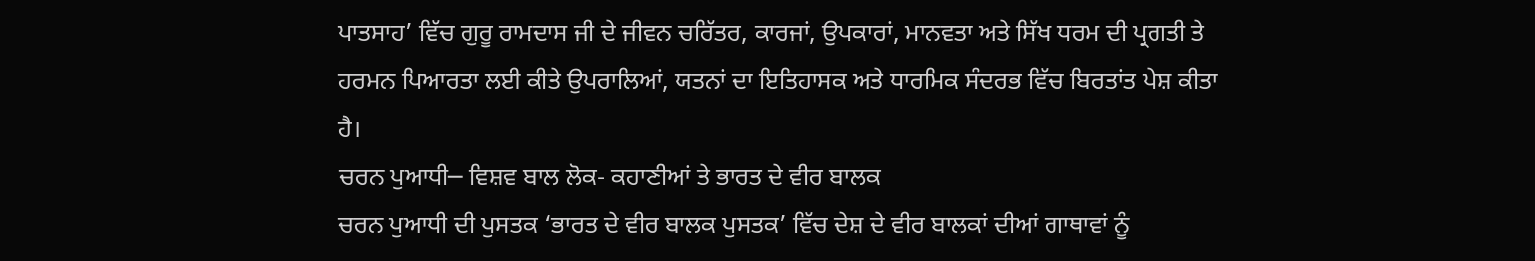ਪਾਤਸਾਹ’ ਵਿੱਚ ਗੁਰੂ ਰਾਮਦਾਸ ਜੀ ਦੇ ਜੀਵਨ ਚਰਿੱਤਰ, ਕਾਰਜਾਂ, ਉਪਕਾਰਾਂ, ਮਾਨਵਤਾ ਅਤੇ ਸਿੱਖ ਧਰਮ ਦੀ ਪ੍ਰਗਤੀ ਤੇ ਹਰਮਨ ਪਿਆਰਤਾ ਲਈ ਕੀਤੇ ਉਪਰਾਲਿਆਂ, ਯਤਨਾਂ ਦਾ ਇਤਿਹਾਸਕ ਅਤੇ ਧਾਰਮਿਕ ਸੰਦਰਭ ਵਿੱਚ ਬਿਰਤਾਂਤ ਪੇਸ਼ ਕੀਤਾ ਹੈ।
ਚਰਨ ਪੁਆਧੀ─ ਵਿਸ਼ਵ ਬਾਲ ਲੋਕ- ਕਹਾਣੀਆਂ ਤੇ ਭਾਰਤ ਦੇ ਵੀਰ ਬਾਲਕ
ਚਰਨ ਪੁਆਧੀ ਦੀ ਪੁਸਤਕ ‘ਭਾਰਤ ਦੇ ਵੀਰ ਬਾਲਕ ਪੁਸਤਕ’ ਵਿੱਚ ਦੇਸ਼ ਦੇ ਵੀਰ ਬਾਲਕਾਂ ਦੀਆਂ ਗਾਥਾਵਾਂ ਨੂੰ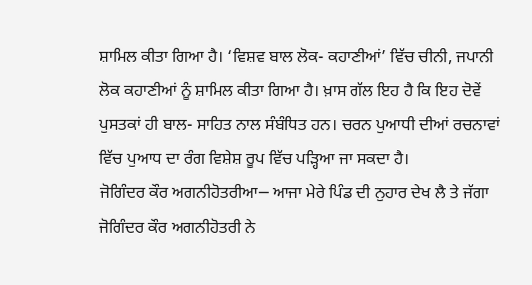ਸ਼ਾਮਿਲ ਕੀਤਾ ਗਿਆ ਹੈ। ‘ਵਿਸ਼ਵ ਬਾਲ ਲੋਕ- ਕਹਾਣੀਆਂ’ ਵਿੱਚ ਚੀਨੀ, ਜਪਾਨੀ ਲੋਕ ਕਹਾਣੀਆਂ ਨੂੰ ਸ਼ਾਮਿਲ ਕੀਤਾ ਗਿਆ ਹੈ। ਖ਼ਾਸ ਗੱਲ ਇਹ ਹੈ ਕਿ ਇਹ ਦੋਵੇਂ ਪੁਸਤਕਾਂ ਹੀ ਬਾਲ- ਸਾਹਿਤ ਨਾਲ ਸੰਬੰਧਿਤ ਹਨ। ਚਰਨ ਪੁਆਧੀ ਦੀਆਂ ਰਚਨਾਵਾਂ ਵਿੱਚ ਪੁਆਧ ਦਾ ਰੰਗ ਵਿਸ਼ੇਸ਼ ਰੂਪ ਵਿੱਚ ਪੜ੍ਹਿਆ ਜਾ ਸਕਦਾ ਹੈ।
ਜੋਗਿੰਦਰ ਕੌਰ ਅਗਨੀਹੋਤਰੀਆ─ ਆਜਾ ਮੇਰੇ ਪਿੰਡ ਦੀ ਨੁਹਾਰ ਦੇਖ ਲੈ ਤੇ ਜੱਗਾ
ਜੋਗਿੰਦਰ ਕੌਰ ਅਗਨੀਹੋਤਰੀ ਨੇ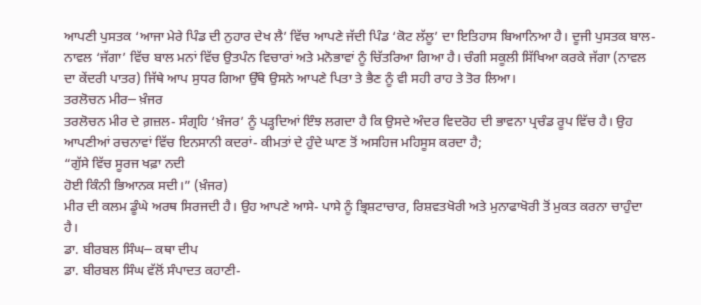ਆਪਣੀ ਪੁਸਤਕ ‘ਆਜਾ ਮੇਰੇ ਪਿੰਡ ਦੀ ਨੁਹਾਰ ਦੇਖ ਲੈ’ ਵਿੱਚ ਆਪਣੇ ਜੱਦੀ ਪਿੰਡ ‘ਕੋਟ ਲੱਲੂ’ ਦਾ ਇਤਿਹਾਸ ਬਿਆਨਿਆ ਹੈ। ਦੂਜੀ ਪੁਸਤਕ ਬਾਲ- ਨਾਵਲ ‘ਜੱਗਾ’ ਵਿੱਚ ਬਾਲ ਮਨਾਂ ਵਿੱਚ ਉਤਪੰਨ ਵਿਚਾਰਾਂ ਅਤੇ ਮਨੋਭਾਵਾਂ ਨੂੰ ਚਿੱਤਰਿਆ ਗਿਆ ਹੈ। ਚੰਗੀ ਸਕੂਲੀ ਸਿੱਖਿਆ ਕਰਕੇ ਜੱਗਾ (ਨਾਵਲ ਦਾ ਕੇਂਦਰੀ ਪਾਤਰ) ਜਿੱਥੇ ਆਪ ਸੁਧਰ ਗਿਆ ਉੱਥੇ ਉਸਨੇ ਆਪਣੇ ਪਿਤਾ ਤੇ ਭੈਣ ਨੂੰ ਵੀ ਸਹੀ ਰਾਹ ਤੇ ਤੋਰ ਲਿਆ।
ਤਰਲੋਚਨ ਮੀਰ─ ਖ਼ੰਜਰ
ਤਰਲੋਚਨ ਮੀਰ ਦੇ ਗ਼ਜ਼ਲ- ਸੰਗ੍ਰਹਿ ‘ਖ਼ੰਜਰ’ ਨੂੰ ਪੜ੍ਹਦਿਆਂ ਇੰਝ ਲਗਦਾ ਹੈ ਕਿ ਉਸਦੇ ਅੰਦਰ ਵਿਦਰੋਹ ਦੀ ਭਾਵਨਾ ਪ੍ਰਚੰਡ ਰੂਪ ਵਿੱਚ ਹੈ। ਉਹ ਆਪਣੀਆਂ ਰਚਨਾਵਾਂ ਵਿੱਚ ਇਨਸਾਨੀ ਕਦਰਾਂ- ਕੀਮਤਾਂ ਦੇ ਹੁੰਦੇ ਘਾਣ ਤੋਂ ਅਸਹਿਜ ਮਹਿਸੂਸ ਕਰਦਾ ਹੈ;
“ਗੁੱਸੇ ਵਿੱਚ ਸੂਰਜ ਖਫ਼ਾ ਨਦੀ
ਹੋਈ ਕਿੰਨੀ ਭਿਆਨਕ ਸਦੀ।” (ਖ਼ੰਜਰ)
ਮੀਰ ਦੀ ਕਲਮ ਡੂੰਘੇ ਅਰਥ ਸਿਰਜਦੀ ਹੈ। ਉਹ ਆਪਣੇ ਆਸੇ- ਪਾਸੇ ਨੂੰ ਭ੍ਰਿਸ਼ਟਾਚਾਰ, ਰਿਸ਼ਵਤਖੋਰੀ ਅਤੇ ਮੁਨਾਫਾਖੋਰੀ ਤੋਂ ਮੁਕਤ ਕਰਨਾ ਚਾਹੁੰਦਾ ਹੈ।
ਡਾ. ਬੀਰਬਲ ਸਿੰਘ─ ਕਥਾ ਦੀਪ
ਡਾ. ਬੀਰਬਲ ਸਿੰਘ ਵੱਲੋਂ ਸੰਪਾਦਤ ਕਹਾਣੀ-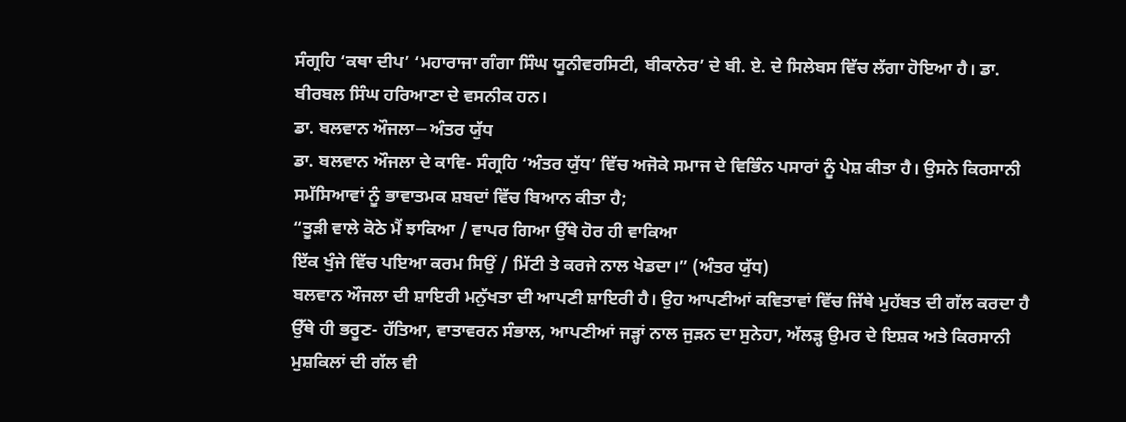ਸੰਗ੍ਰਹਿ ‘ਕਥਾ ਦੀਪ’ ‘ਮਹਾਰਾਜਾ ਗੰਗਾ ਸਿੰਘ ਯੂਨੀਵਰਸਿਟੀ, ਬੀਕਾਨੇਰ’ ਦੇ ਬੀ. ਏ. ਦੇ ਸਿਲੇਬਸ ਵਿੱਚ ਲੱਗਾ ਹੋਇਆ ਹੈ। ਡਾ. ਬੀਰਬਲ ਸਿੰਘ ਹਰਿਆਣਾ ਦੇ ਵਸਨੀਕ ਹਨ।
ਡਾ. ਬਲਵਾਨ ਔਜਲਾ─ ਅੰਤਰ ਯੁੱਧ
ਡਾ. ਬਲਵਾਨ ਔਜਲਾ ਦੇ ਕਾਵਿ- ਸੰਗ੍ਰਹਿ ‘ਅੰਤਰ ਯੁੱਧ’ ਵਿੱਚ ਅਜੋਕੇ ਸਮਾਜ ਦੇ ਵਿਭਿੰਨ ਪਸਾਰਾਂ ਨੂੰ ਪੇਸ਼ ਕੀਤਾ ਹੈ। ਉਸਨੇ ਕਿਰਸਾਨੀ ਸਮੱਸਿਆਵਾਂ ਨੂੰ ਭਾਵਾਤਮਕ ਸ਼ਬਦਾਂ ਵਿੱਚ ਬਿਆਨ ਕੀਤਾ ਹੈ;
“ਤੂੜੀ ਵਾਲੇ ਕੋਠੇ ਮੈਂ ਝਾਕਿਆ / ਵਾਪਰ ਗਿਆ ਉੱਥੇ ਹੋਰ ਹੀ ਵਾਕਿਆ
ਇੱਕ ਖੁੰਜੇ ਵਿੱਚ ਪਇਆ ਕਰਮ ਸਿਉਂ / ਮਿੱਟੀ ਤੇ ਕਰਜੇ ਨਾਲ ਖੇਡਦਾ।” (ਅੰਤਰ ਯੁੱਧ)
ਬਲਵਾਨ ਔਜਲਾ ਦੀ ਸ਼ਾਇਰੀ ਮਨੁੱਖਤਾ ਦੀ ਆਪਣੀ ਸ਼ਾਇਰੀ ਹੈ। ਉਹ ਆਪਣੀਆਂ ਕਵਿਤਾਵਾਂ ਵਿੱਚ ਜਿੱਥੇ ਮੁਹੱਬਤ ਦੀ ਗੱਲ ਕਰਦਾ ਹੈ ਉੱਥੇ ਹੀ ਭਰੂਣ- ਹੱਤਿਆ, ਵਾਤਾਵਰਨ ਸੰਭਾਲ, ਆਪਣੀਆਂ ਜੜ੍ਹਾਂ ਨਾਲ ਜੁੜਨ ਦਾ ਸੁਨੇਹਾ, ਅੱਲੜ੍ਹ ਉਮਰ ਦੇ ਇਸ਼ਕ ਅਤੇ ਕਿਰਸਾਨੀ ਮੁਸ਼ਕਿਲਾਂ ਦੀ ਗੱਲ ਵੀ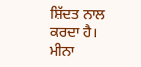ਸ਼ਿੱਦਤ ਨਾਲ ਕਰਦਾ ਹੈ।
ਮੀਨਾ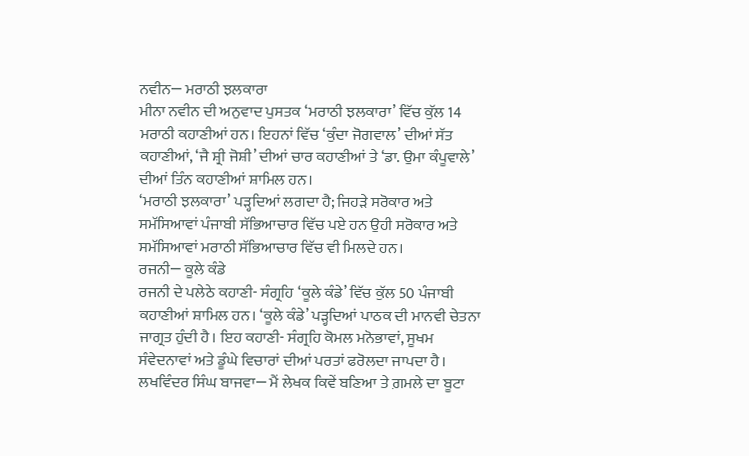ਨਵੀਨ─ ਮਰਾਠੀ ਝਲਕਾਰਾ
ਮੀਨਾ ਨਵੀਨ ਦੀ ਅਨੁਵਾਦ ਪੁਸਤਕ ‘ਮਰਾਠੀ ਝਲਕਾਰਾ’ ਵਿੱਚ ਕੁੱਲ 14 ਮਰਾਠੀ ਕਹਾਣੀਆਂ ਹਨ। ਇਹਨਾਂ ਵਿੱਚ ‘ਕੁੰਦਾ ਜੋਗਵਾਲ’ ਦੀਆਂ ਸੱਤ ਕਹਾਣੀਆਂ, ‘ਜੈ ਸ਼੍ਰੀ ਜੋਸ਼ੀ’ ਦੀਆਂ ਚਾਰ ਕਹਾਣੀਆਂ ਤੇ ‘ਡਾ. ਉਮਾ ਕੰਪੂਵਾਲੇ’ ਦੀਆਂ ਤਿੰਨ ਕਹਾਣੀਆਂ ਸ਼ਾਮਿਲ ਹਨ।
‘ਮਰਾਠੀ ਝਲਕਾਰਾ’ ਪੜ੍ਹਦਿਆਂ ਲਗਦਾ ਹੈ; ਜਿਹੜੇ ਸਰੋਕਾਰ ਅਤੇ ਸਮੱਸਿਆਵਾਂ ਪੰਜਾਬੀ ਸੱਭਿਆਚਾਰ ਵਿੱਚ ਪਏ ਹਨ ਉਹੀ ਸਰੋਕਾਰ ਅਤੇ ਸਮੱਸਿਆਵਾਂ ਮਰਾਠੀ ਸੱਭਿਆਚਾਰ ਵਿੱਚ ਵੀ ਮਿਲਦੇ ਹਨ।
ਰਜਨੀ─ ਕੂਲੇ ਕੰਡੇ
ਰਜਨੀ ਦੇ ਪਲੇਠੇ ਕਹਾਣੀ- ਸੰਗ੍ਰਹਿ ‘ਕੂਲੇ ਕੰਡੇ’ ਵਿੱਚ ਕੁੱਲ 50 ਪੰਜਾਬੀ ਕਹਾਣੀਆਂ ਸ਼ਾਮਿਲ ਹਨ। ‘ਕੂਲੇ ਕੰਡੇ’ ਪੜ੍ਹਦਿਆਂ ਪਾਠਕ ਦੀ ਮਾਨਵੀ ਚੇਤਨਾ ਜਾਗ੍ਰਤ ਹੁੰਦੀ ਹੈ। ਇਹ ਕਹਾਣੀ- ਸੰਗ੍ਰਹਿ ਕੋਮਲ ਮਨੋਭਾਵਾਂ, ਸੂਖਮ ਸੰਵੇਦਨਾਵਾਂ ਅਤੇ ਡੂੰਘੇ ਵਿਚਾਰਾਂ ਦੀਆਂ ਪਰਤਾਂ ਫਰੋਲਦਾ ਜਾਪਦਾ ਹੈ।
ਲਖਵਿੰਦਰ ਸਿੰਘ ਬਾਜਵਾ─ ਮੈਂ ਲੇਖਕ ਕਿਵੇਂ ਬਣਿਆ ਤੇ ਗ਼ਮਲੇ ਦਾ ਬੂਟਾ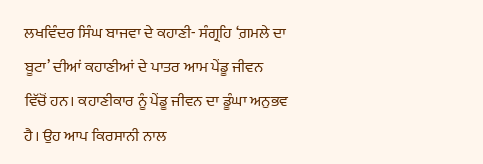ਲਖਵਿੰਦਰ ਸਿੰਘ ਬਾਜਵਾ ਦੇ ਕਹਾਣੀ- ਸੰਗ੍ਰਹਿ ‘ਗ਼ਮਲੇ ਦਾ ਬੂਟਾ’ ਦੀਆਂ ਕਹਾਣੀਆਂ ਦੇ ਪਾਤਰ ਆਮ ਪੇਂਡੂ ਜੀਵਨ ਵਿੱਚੋਂ ਹਨ। ਕਹਾਣੀਕਾਰ ਨੂੰ ਪੇਂਡੂ ਜੀਵਨ ਦਾ ਡੂੰਘਾ ਅਨੁਭਵ ਹੈ। ਉਹ ਆਪ ਕਿਰਸਾਨੀ ਨਾਲ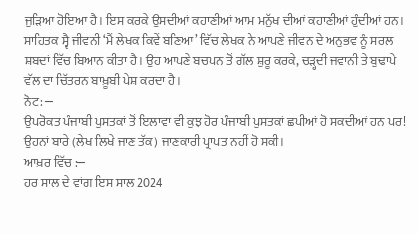ਜੁੜਿਆ ਹੋਇਆ ਹੈ। ਇਸ ਕਰਕੇ ਉਸਦੀਆਂ ਕਹਾਣੀਆਂ ਆਮ ਮਨੁੱਖ ਦੀਆਂ ਕਹਾਣੀਆਂ ਹੁੰਦੀਆਂ ਹਨ।
ਸਾਹਿਤਕ ਸ੍ਵੈ ਜੀਵਨੀ ‘ਮੈਂ ਲੇਖਕ ਕਿਵੇਂ ਬਣਿਆ’ ਵਿੱਚ ਲੇਖਕ ਨੇ ਆਪਣੇ ਜੀਵਨ ਦੇ ਅਨੁਭਵ ਨੂੰ ਸਰਲ ਸ਼ਬਦਾਂ ਵਿੱਚ ਬਿਆਨ ਕੀਤਾ ਹੈ। ਉਹ ਆਪਣੇ ਬਚਪਨ ਤੋਂ ਗੱਲ ਸ਼ੁਰੂ ਕਰਕੇ, ਚੜ੍ਹਦੀ ਜਵਾਨੀ ਤੇ ਬੁਢਾਪੇ ਵੱਲ ਦਾ ਚਿੱਤਰਨ ਬਾਖ਼ੂਬੀ ਪੇਸ਼ ਕਰਦਾ ਹੈ।
ਨੋਟ: ─
ਉਪਰੋਕਤ ਪੰਜਾਬੀ ਪੁਸਤਕਾਂ ਤੋਂ ਇਲਾਵਾ ਵੀ ਕੁਝ ਹੋਰ ਪੰਜਾਬੀ ਪੁਸਤਕਾਂ ਛਪੀਆਂ ਹੋ ਸਕਦੀਆਂ ਹਨ ਪਰ! ਉਹਨਾਂ ਬਾਰੇ (ਲੇਖ ਲਿਖੇ ਜਾਣ ਤੱਕ) ਜਾਣਕਾਰੀ ਪ੍ਰਾਪਤ ਨਹੀਂ ਹੋ ਸਕੀ।
ਆਖ਼ਰ ਵਿੱਚ :─
ਹਰ ਸਾਲ ਦੇ ਵਾਂਗ ਇਸ ਸਾਲ 2024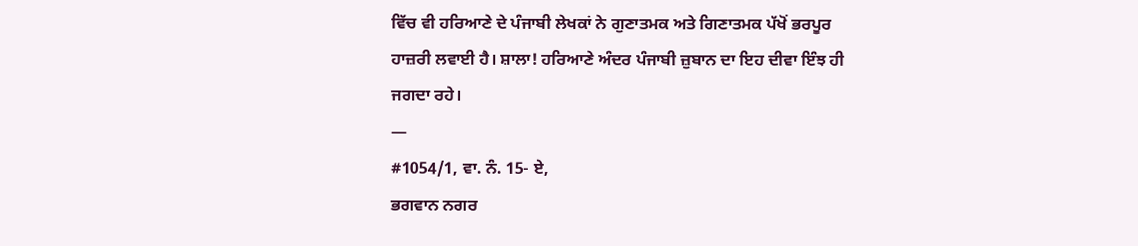ਵਿੱਚ ਵੀ ਹਰਿਆਣੇ ਦੇ ਪੰਜਾਬੀ ਲੇਖਕਾਂ ਨੇ ਗੁਣਾਤਮਕ ਅਤੇ ਗਿਣਾਤਮਕ ਪੱਖੋਂ ਭਰਪੂਰ ਹਾਜ਼ਰੀ ਲਵਾਈ ਹੈ। ਸ਼ਾਲਾ! ਹਰਿਆਣੇ ਅੰਦਰ ਪੰਜਾਬੀ ਜ਼ੁਬਾਨ ਦਾ ਇਹ ਦੀਵਾ ਇੰਝ ਹੀ ਜਗਦਾ ਰਹੇ।
—
#1054/1, ਵਾ. ਨੰ. 15- ਏ,
ਭਗਵਾਨ ਨਗਰ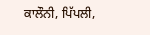ਕਾਲੌਨੀ, ਪਿੱਪਲੀ,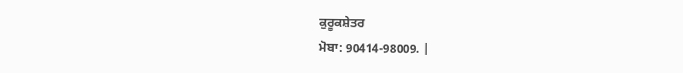ਕੁਰੂਕਸ਼ੇਤਰ
ਮੋਬਾ: 90414-98009. |